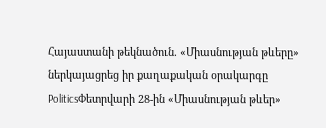Հայաստանի թեկնածուն. «Միասնության թևերը» ներկայացրեց իր քաղաքական օրակարգը
PoliticsՓետրվարի 28-ին «Միասնության թևեր»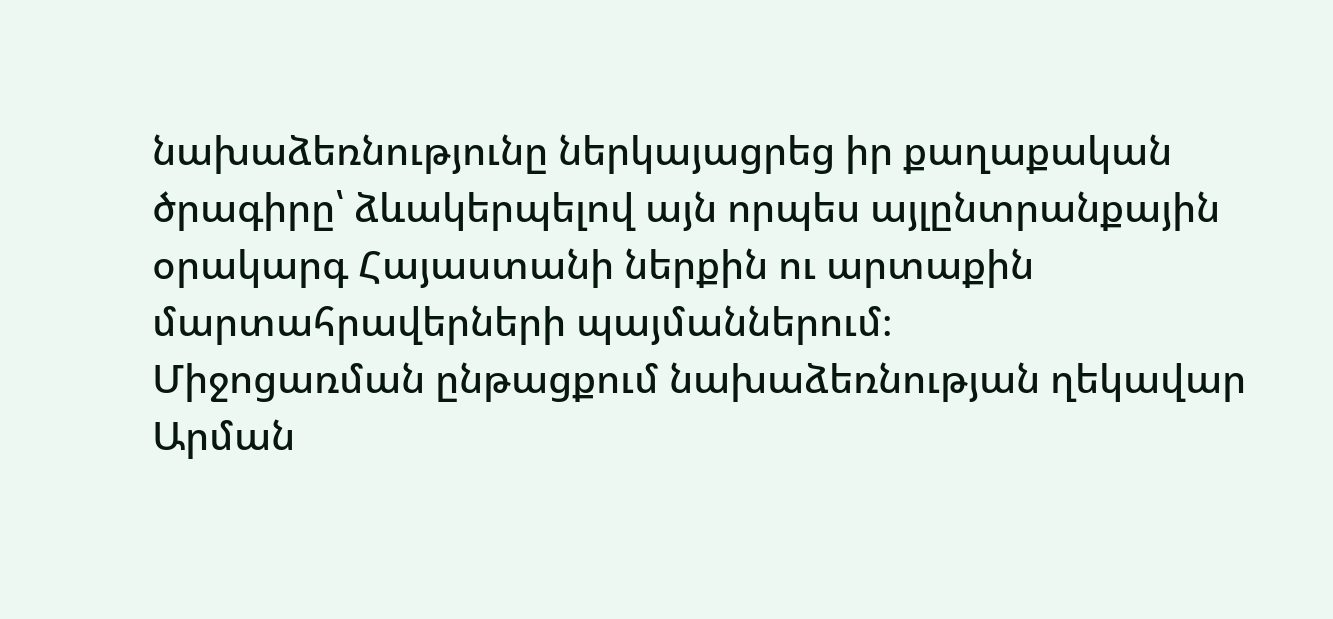նախաձեռնությունը ներկայացրեց իր քաղաքական ծրագիրը՝ ձևակերպելով այն որպես այլընտրանքային օրակարգ Հայաստանի ներքին ու արտաքին մարտահրավերների պայմաններում։
Միջոցառման ընթացքում նախաձեռնության ղեկավար Արման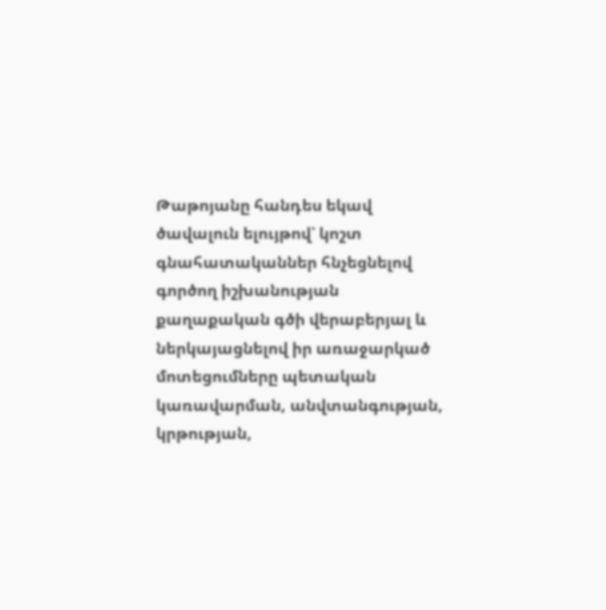Թաթոյանը հանդես եկավ ծավալուն ելույթով՝ կոշտ գնահատականներ հնչեցնելով գործող իշխանության քաղաքական գծի վերաբերյալ և ներկայացնելով իր առաջարկած մոտեցումները պետական կառավարման, անվտանգության, կրթության,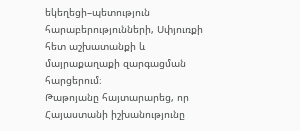եկեղեցի–պետություն հարաբերությունների, Սփյուռքի հետ աշխատանքի և մայրաքաղաքի զարգացման հարցերում։
Թաթոյանը հայտարարեց, որ Հայաստանի իշխանությունը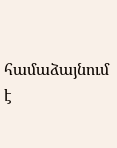համաձայնում է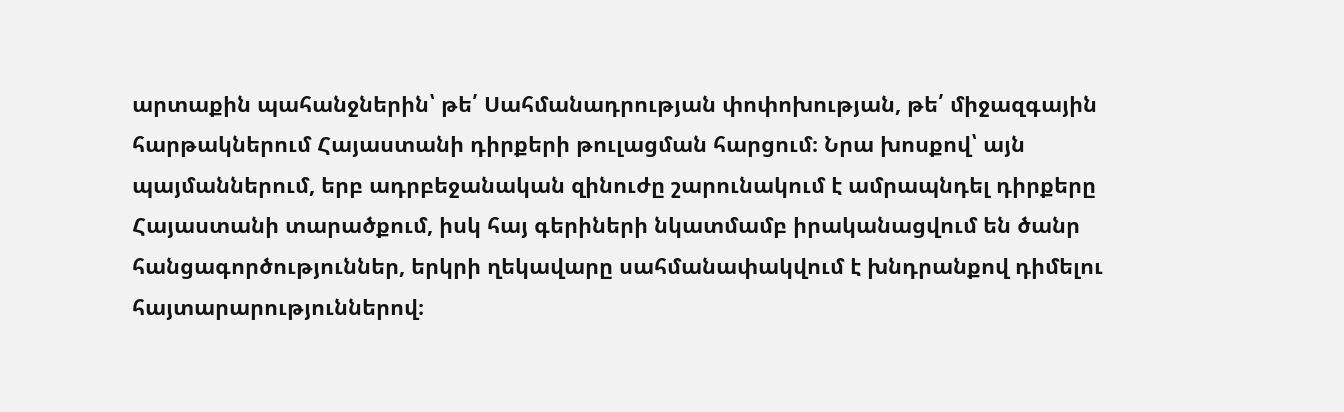արտաքին պահանջներին՝ թե՛ Սահմանադրության փոփոխության, թե՛ միջազգային հարթակներում Հայաստանի դիրքերի թուլացման հարցում։ Նրա խոսքով՝ այն պայմաններում, երբ ադրբեջանական զինուժը շարունակում է ամրապնդել դիրքերը Հայաստանի տարածքում, իսկ հայ գերիների նկատմամբ իրականացվում են ծանր հանցագործություններ, երկրի ղեկավարը սահմանափակվում է խնդրանքով դիմելու հայտարարություններով։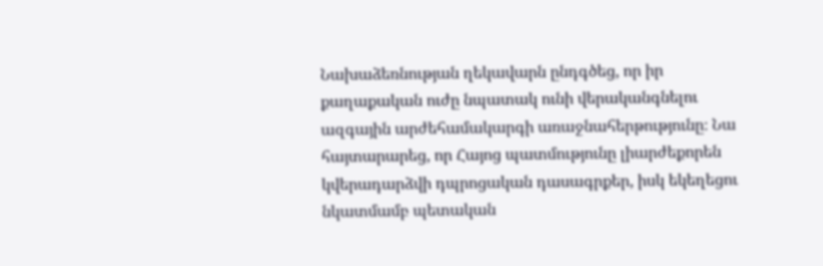Նախաձեռնության ղեկավարն ընդգծեց, որ իր քաղաքական ուժը նպատակ ունի վերականգնելու ազգային արժեհամակարգի առաջնահերթությունը։ Նա հայտարարեց, որ Հայոց պատմությունը լիարժեքորեն կվերադարձվի դպրոցական դասագրքեր, իսկ եկեղեցու նկատմամբ պետական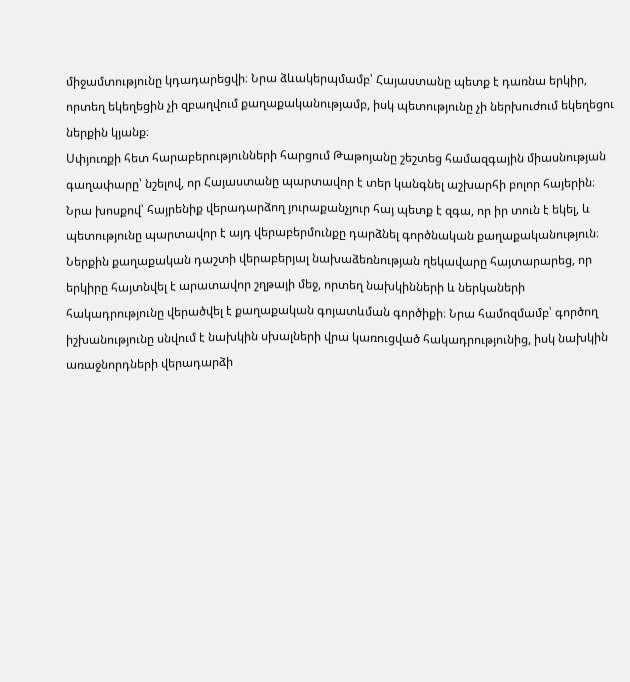միջամտությունը կդադարեցվի։ Նրա ձևակերպմամբ՝ Հայաստանը պետք է դառնա երկիր, որտեղ եկեղեցին չի զբաղվում քաղաքականությամբ, իսկ պետությունը չի ներխուժում եկեղեցու ներքին կյանք։
Սփյուռքի հետ հարաբերությունների հարցում Թաթոյանը շեշտեց համազգային միասնության գաղափարը՝ նշելով, որ Հայաստանը պարտավոր է տեր կանգնել աշխարհի բոլոր հայերին։ Նրա խոսքով՝ հայրենիք վերադարձող յուրաքանչյուր հայ պետք է զգա, որ իր տուն է եկել, և պետությունը պարտավոր է այդ վերաբերմունքը դարձնել գործնական քաղաքականություն։
Ներքին քաղաքական դաշտի վերաբերյալ նախաձեռնության ղեկավարը հայտարարեց, որ երկիրը հայտնվել է արատավոր շղթայի մեջ, որտեղ նախկինների և ներկաների հակադրությունը վերածվել է քաղաքական գոյատևման գործիքի։ Նրա համոզմամբ՝ գործող իշխանությունը սնվում է նախկին սխալների վրա կառուցված հակադրությունից, իսկ նախկին առաջնորդների վերադարձի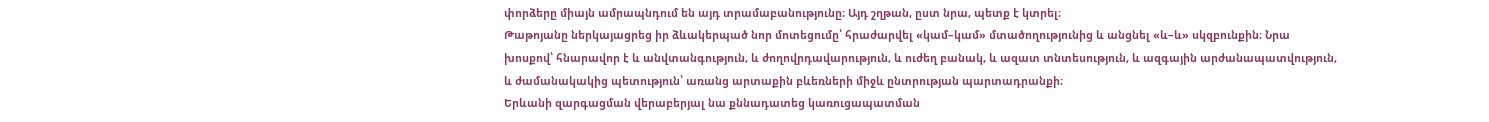փորձերը միայն ամրապնդում են այդ տրամաբանությունը։ Այդ շղթան, ըստ նրա, պետք է կտրել։
Թաթոյանը ներկայացրեց իր ձևակերպած նոր մոտեցումը՝ հրաժարվել «կամ–կամ» մտածողությունից և անցնել «և–և» սկզբունքին։ Նրա խոսքով՝ հնարավոր է և անվտանգություն, և ժողովրդավարություն, և ուժեղ բանակ, և ազատ տնտեսություն, և ազգային արժանապատվություն, և ժամանակակից պետություն՝ առանց արտաքին բևեռների միջև ընտրության պարտադրանքի։
Երևանի զարգացման վերաբերյալ նա քննադատեց կառուցապատման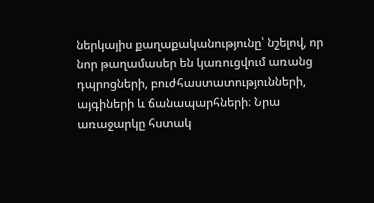ներկայիս քաղաքականությունը՝ նշելով, որ նոր թաղամասեր են կառուցվում առանց դպրոցների, բուժհաստատությունների, այգիների և ճանապարհների։ Նրա առաջարկը հստակ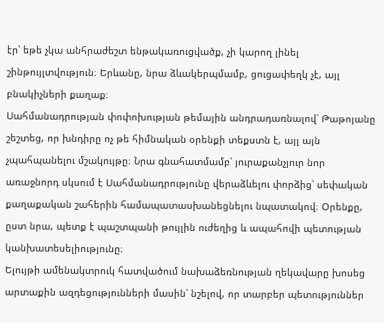էր՝ եթե չկա անհրաժեշտ ենթակառուցվածք, չի կարող լինել շինթույլտվություն։ Երևանը, նրա ձևակերպմամբ, ցուցափեղկ չէ, այլ բնակիչների քաղաք։
Սահմանադրության փոփոխության թեմային անդրադառնալով՝ Թաթոյանը շեշտեց, որ խնդիրը ոչ թե հիմնական օրենքի տեքստն է, այլ այն չպահպանելու մշակույթը։ Նրա գնահատմամբ՝ յուրաքանչյուր նոր առաջնորդ սկսում է Սահմանադրությունը վերաձևելու փորձից՝ սեփական քաղաքական շահերին համապատասխանեցնելու նպատակով։ Օրենքը, ըստ նրա, պետք է պաշտպանի թույլին ուժեղից և ապահովի պետության կանխատեսելիությունը։
Ելույթի ամենակտրուկ հատվածում նախաձեռնության ղեկավարը խոսեց արտաքին ազդեցությունների մասին՝ նշելով, որ տարբեր պետություններ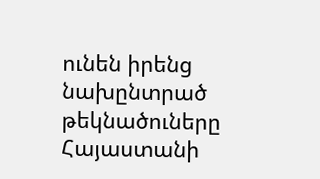ունեն իրենց նախընտրած թեկնածուները Հայաստանի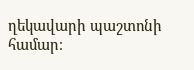ղեկավարի պաշտոնի համար։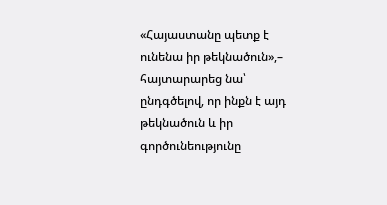«Հայաստանը պետք է ունենա իր թեկնածուն»,– հայտարարեց նա՝ ընդգծելով, որ ինքն է այդ թեկնածուն և իր գործունեությունը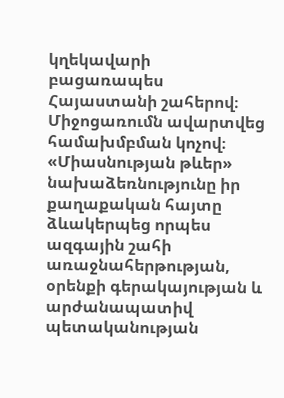կղեկավարի բացառապես Հայաստանի շահերով։
Միջոցառումն ավարտվեց համախմբման կոչով։ «Միասնության թևեր» նախաձեռնությունը իր քաղաքական հայտը ձևակերպեց որպես ազգային շահի առաջնահերթության, օրենքի գերակայության և արժանապատիվ պետականության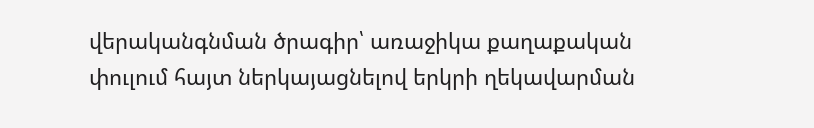վերականգնման ծրագիր՝ առաջիկա քաղաքական փուլում հայտ ներկայացնելով երկրի ղեկավարման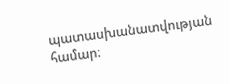պատասխանատվության համար։